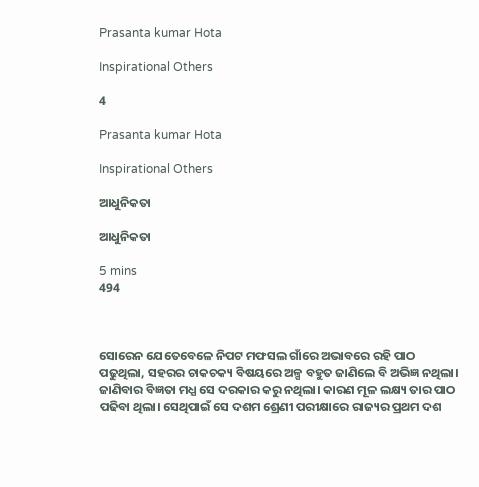Prasanta kumar Hota

Inspirational Others

4

Prasanta kumar Hota

Inspirational Others

ଆଧୁନିକତା

ଆଧୁନିକତା

5 mins
494



ସୋରେନ ଯେତେବେଳେ ନିପଟ ମଫସଲ ଗାଁରେ ଅଭାବରେ ରହି ପାଠ ପଢୁଥିଲା, ସହରର ଚାକଚକ୍ୟ ବିଷୟରେ ଅଳ୍ପ ବହୁତ ଜାଣିଲେ ବି ଅଭିଜ୍ଞ ନଥିଲା। ଜାଣିବାର ବିଜ୍ଞତା ମଧ୍ଯ ସେ ଦରକାର କରୁ ନଥିଲା। କାରଣ ମୂଳ ଲକ୍ଷ୍ୟ ତାର ପାଠ ପଢିବା ଥିଲା। ସେଥିପାଇଁ ସେ ଦଶମ ଶ୍ରେଣୀ ପରୀକ୍ଷାରେ ରାଜ୍ୟର ପ୍ରଥମ ଦଶ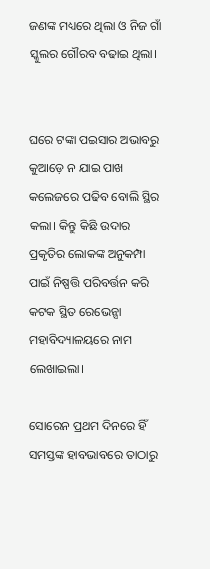ଜଣଙ୍କ ମଧ୍ୟରେ ଥିଲା ଓ ନିଜ ଗାଁ ସ୍କୁଲର ଗୌରବ ବଢାଇ ଥିଲା।


ଘରେ ଟଙ୍କା ପଇସାର ଅଭାବରୁ କୁଆଡ଼େ ନ ଯାଇ ପାଖ କଲେଜରେ ପଢିବ ବୋଲି ସ୍ଥିର କଲା। କିନ୍ତୁ କିଛି ଉଦାର ପ୍ରକୃତିର ଲୋକଙ୍କ ଅନୁକମ୍ପା ପାଇଁ ନିଷ୍ପତ୍ତି ପରିବର୍ତ୍ତନ କରି କଟକ ସ୍ଥିତ ରେଭେନ୍ସା ମହାବିଦ୍ୟାଳୟରେ ନାମ ଲେଖାଇଲା।

ସୋରେନ ପ୍ରଥମ ଦିନରେ ହିଁ ସମସ୍ତଙ୍କ ହାବଭାବରେ ତାଠାରୁ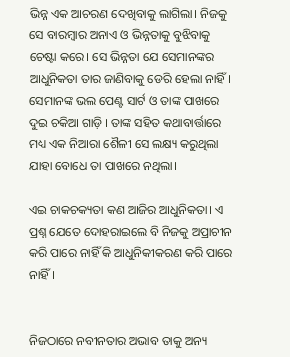ଭିନ୍ନ ଏକ ଆଚରଣ ଦେଖିବାକୁ ଲାଗିଲା। ନିଜକୁ ସେ ବାରମ୍ବାର ଅନାଏ ଓ ଭିନ୍ନତାକୁ ବୁଝିବାକୁ ଚେଷ୍ଟା କରେ। ସେ ଭିନ୍ନତା ଯେ ସେମାନଙ୍କର ଆଧୁନିକତା ତାର ଜାଣିବାକୁ ଡେରି ହେଲା ନାହିଁ।  ସେମାନଙ୍କ ଭଲ ପେଣ୍ଟ ସାର୍ଟ ଓ ତାଙ୍କ ପାଖରେ ଦୁଇ ଚକିଆ ଗାଡ଼ି । ତାଙ୍କ ସହିତ କଥାବାର୍ତ୍ତାରେ ମଧ୍ୟ ଏକ ନିଆରା ଶୈଳୀ ସେ ଲକ୍ଷ୍ୟ କରୁଥିଲା ଯାହା ବୋଧେ ତା ପାଖରେ ନଥିଲା।

ଏଇ ଚାକଚକ୍ୟତା କଣ ଆଜିର ଆଧୁନିକତା। ଏ ପ୍ରଶ୍ନ ଯେତେ ଦୋହରାଇଲେ ବି ନିଜକୁ ଅପ୍ରାଚୀନ କରି ପାରେ ନାହିଁ କି ଆଧୁନିକୀକରଣ କରି ପାରେ ନାହିଁ।


ନିଜଠାରେ ନବୀନତାର ଅଭାବ ତାକୁ ଅନ୍ୟ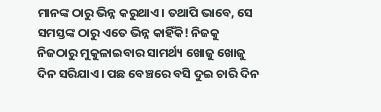ମାନଙ୍କ ଠାରୁ ଭିନ୍ନ କରୁଥାଏ। ତଥାପି ଭାବେ, ସେ ସମସ୍ତଙ୍କ ଠାରୁ ଏତେ ଭିନ୍ନ କାହିଁକି! ନିଜକୁ ନିଜଠାରୁ ମୁକୁଳାଇବାର ସାମର୍ଥ୍ୟ ଖୋଜୁ ଖୋଜୁ ଦିନ ସରିଯାଏ। ପଛ ବେଞ୍ଚରେ ବସି ଦୁଇ ଚାରି ଦିନ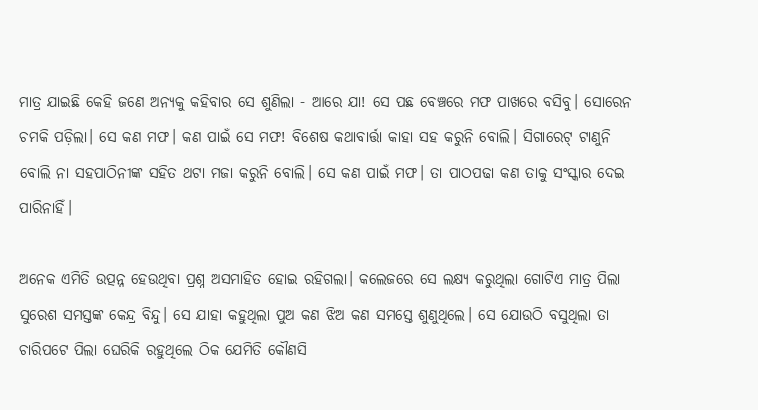ମାତ୍ର ଯାଇଛି କେହି ଜଣେ ଅନ୍ୟକୁ କହିବାର ସେ ଶୁଣିଲା - ଆରେ ଯା! ସେ ପଛ ବେଞ୍ଚରେ ମଫ ପାଖରେ ବସିବୁ। ସୋରେନ ଚମକି ପଡ଼ିଲା। ସେ କଣ ମଫ। କଣ ପାଇଁ ସେ ମଫ! ବିଶେଷ କଥାବାର୍ତ୍ତା କାହା ସହ କରୁନି ବୋଲି। ସିଗାରେଟ୍ ଟାଣୁନି ବୋଲି ନା ସହପାଠିନୀଙ୍କ ସହିତ ଥଟା ମଜା କରୁନି ବୋଲି। ସେ କଣ ପାଇଁ ମଫ। ତା ପାଠପଢା କଣ ତାକୁ ସଂସ୍କାର ଦେଇ ପାରିନାହିଁ।

ଅନେକ ଏମିତି ଉତ୍ପନ୍ନ ହେଉଥିବା ପ୍ରଶ୍ନ ଅସମାହିତ ହୋଇ ରହିଗଲା। କଲେଜରେ ସେ ଲକ୍ଷ୍ୟ କରୁଥିଲା ଗୋଟିଏ ମାତ୍ର ପିଲା ସୁରେଶ ସମସ୍ତଙ୍କ କେନ୍ଦ୍ର ବିନ୍ଦୁ। ସେ ଯାହା କହୁଥିଲା ପୁଅ କଣ ଝିଅ କଣ ସମସ୍ତେ ଶୁଣୁଥିଲେ। ସେ ଯୋଉଠି ବସୁଥିଲା ତା ଚାରିପଟେ ପିଲା ଘେରିକି ରହୁଥିଲେ ଠିକ ଯେମିତି କୌଣସି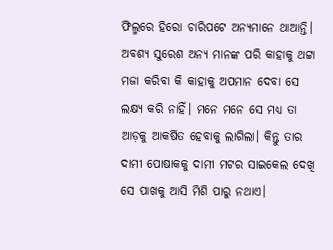ଫିଲ୍ମରେ ହିରୋ ଚାରିପଟେ ଅନ୍ୟମାନେ ଥାଆନ୍ତି। ଅବଶ୍ୟ ସୁରେଶ ଅନ୍ୟ ମାନଙ୍କ ପରି କାହାକୁ ଥଟ୍ଟା ମଜା କରିବା କି କାହାକୁ ଅପମାନ ଦେବା ସେ ଲକ୍ଷ୍ୟ କରି ନାହିଁ। ମନେ ମନେ ସେ ମଧ୍ୟ ତା ଆଡ଼କୁ ଆକର୍ଷିତ ହେବାକୁ ଲାଗିଲା। କିନ୍ତୁ ତାର ଦାମୀ ପୋଷାକକୁ ଦାମୀ ମଟର ସାଇକେଲ ଦେଖି ସେ ପାଖକୁ ଆସି ମିଶି ପାରୁ ନଥାଏ।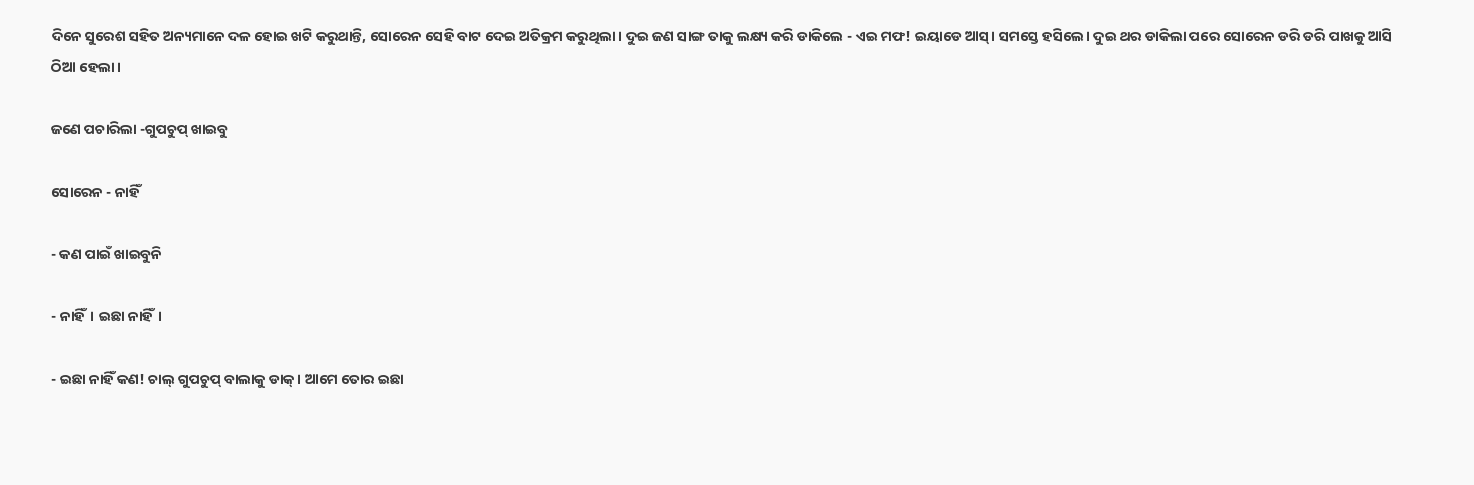ଦିନେ ସୁରେଶ ସହିତ ଅନ୍ୟମାନେ ଦଳ ହୋଇ ଖଟି କରୁଥାନ୍ତି, ସୋରେନ ସେହି ବାଟ ଦେଇ ଅତିକ୍ରମ କରୁଥିଲା। ଦୁଇ ଜଣ ସାଙ୍ଗ ତାକୁ ଲକ୍ଷ୍ୟ କରି ଡାକିଲେ - ଏଇ ମଫ! ଇୟାଡେ ଆସ୍। ସମସ୍ତେ ହସିଲେ। ଦୁଇ ଥର ଡାକିଲା ପରେ ସୋରେନ ଡରି ଡରି ପାଖକୁ ଆସି ଠିଆ ହେଲା ।

ଜଣେ ପଚାରିଲା -ଗୁପଚୁପ୍ ଖାଇବୁ

ସୋରେନ - ନାହିଁ

- କଣ ପାଇଁ ଖାଇବୁନି

- ନାହିଁ। ଇଛା ନାହିଁ।

- ଇଛା ନାହିଁ କଣ! ଚାଲ୍ ଗୁପଚୁପ୍ ବାଲାକୁ ଡାକ୍। ଆମେ ତୋର ଇଛା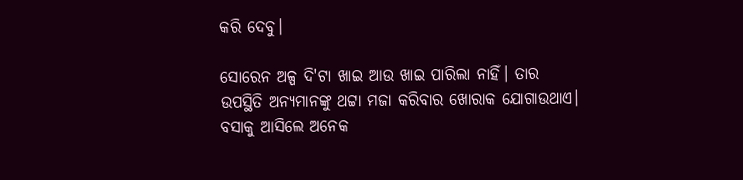କରି ଦେବୁ।

ସୋରେନ ଅଳ୍ପ ଦି'ଟା ଖାଇ ଆଉ ଖାଇ ପାରିଲା ନାହିଁ। ତାର ଉପସ୍ଥିତି ଅନ୍ୟମାନଙ୍କୁ ଥଟ୍ଟା ମଜା କରିବାର ଖୋରାକ ଯୋଗାଉଥାଏ। ବସାକୁ ଆସିଲେ ଅନେକ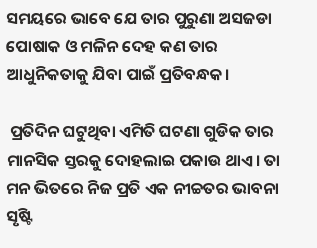ସମୟରେ ଭାବେ ଯେ ତାର ପୁରୁଣା ଅସଜଡା ପୋଷାକ ଓ ମଳିନ ଦେହ କଣ ତାର ଆଧୁନିକତାକୁ ଯିବା ପାଇଁ ପ୍ରତିବନ୍ଧକ।

 ପ୍ରତିଦିନ ଘଟୁଥିବା ଏମିତି ଘଟଣା ଗୁଡିକ ତାର ମାନସିକ ସ୍ତରକୁ ଦୋହଲାଇ ପକାଉ ଥାଏ। ତା ମନ ଭିତରେ ନିଜ ପ୍ରତି ଏକ ନୀଚ୍ଚତର ଭାବନା ସୃଷ୍ଟି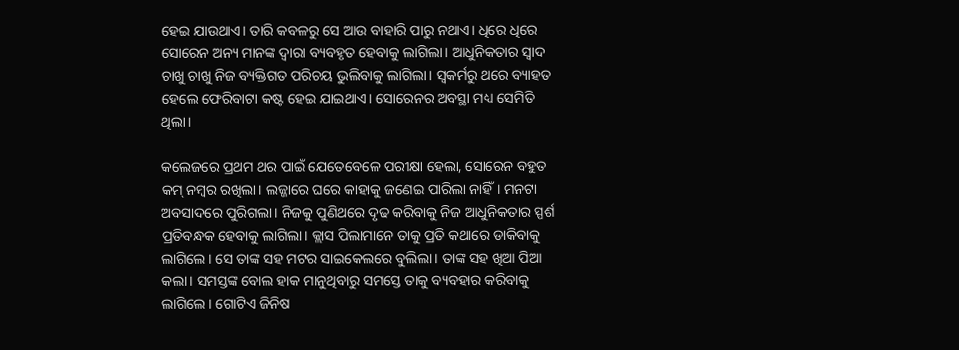ହେଇ ଯାଉଥାଏ। ତାରି କବଳରୁ ସେ ଆଉ ବାହାରି ପାରୁ ନଥାଏ। ଧିରେ ଧିରେ ସୋରେନ ଅନ୍ୟ ମାନଙ୍କ ଦ୍ଵାରା ବ୍ୟବହୃତ ହେବାକୁ ଲାଗିଲା। ଆଧୁନିକତାର ସ୍ଵାଦ ଚାଖୁ ଚାଖୁ ନିଜ ବ୍ୟକ୍ତିଗତ ପରିଚୟ ଭୁଲିବାକୁ ଲାଗିଲା। ସ୍ଵକର୍ମରୁ ଥରେ ବ୍ୟାହତ ହେଲେ ଫେରିବାଟା କଷ୍ଟ ହେଇ ଯାଇଥାଏ। ସୋରେନର ଅବସ୍ଥା ମଧ୍ୟ ସେମିତି ଥିଲା।

କଲେଜରେ ପ୍ରଥମ ଥର ପାଇଁ ଯେତେବେଳେ ପରୀକ୍ଷା ହେଲା, ସୋରେନ ବହୁତ କମ୍ ନମ୍ବର ରଖିଲା। ଲଜ୍ଜାରେ ଘରେ କାହାକୁ ଜଣେଇ ପାରିଲା ନାହିଁ। ମନଟା ଅବସାଦରେ ପୁରିଗଲା। ନିଜକୁ ପୁଣିଥରେ ଦୃଢ କରିବାକୁ ନିଜ ଆଧୁନିକତାର ସ୍ପର୍ଶ ପ୍ରତିବନ୍ଧକ ହେବାକୁ ଲାଗିଲା। କ୍ଲାସ ପିଲାମାନେ ତାକୁ ପ୍ରତି କଥାରେ ଡାକିବାକୁ ଲାଗିଲେ। ସେ ତାଙ୍କ ସହ ମଟର ସାଇକେଲରେ ବୁଲିଲା। ତାଙ୍କ ସହ ଖିଆ ପିଆ କଲା। ସମସ୍ତଙ୍କ ବୋଲ ହାକ ମାନୁଥିବାରୁ ସମସ୍ତେ ତାକୁ ବ୍ୟବହାର କରିବାକୁ ଲାଗିଲେ। ଗୋଟିଏ ଜିନିଷ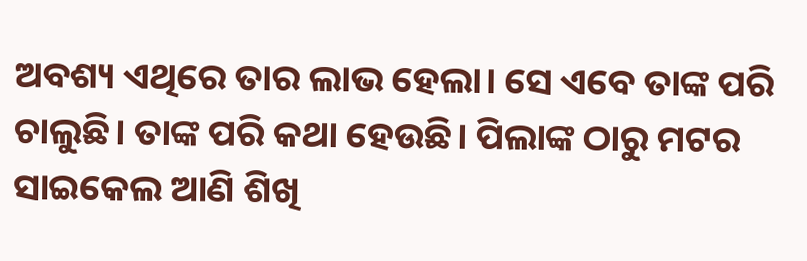ଅବଶ୍ୟ ଏଥିରେ ତାର ଲାଭ ହେଲା। ସେ ଏବେ ତାଙ୍କ ପରି ଚାଲୁଛି। ତାଙ୍କ ପରି କଥା ହେଉଛି। ପିଲାଙ୍କ ଠାରୁ ମଟର ସାଇକେଲ ଆଣି ଶିଖି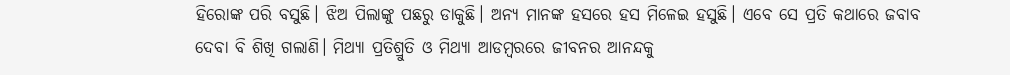ହିରୋଙ୍କ ପରି ବସୁଛି। ଝିଅ ପିଲାଙ୍କୁ ପଛରୁ ଡାକୁଛି। ଅନ୍ୟ ମାନଙ୍କ ହସରେ ହସ ମିଳେଇ ହସୁଛି। ଏବେ ସେ ପ୍ରତି କଥାରେ ଜବାବ ଦେବା ବି ଶିଖି ଗଲାଣି। ମିଥ୍ୟା ପ୍ରତିଶ୍ରୁତି ଓ ମିଥ୍ୟା ଆଡମ୍ବରରେ ଜୀବନର ଆନନ୍ଦକୁ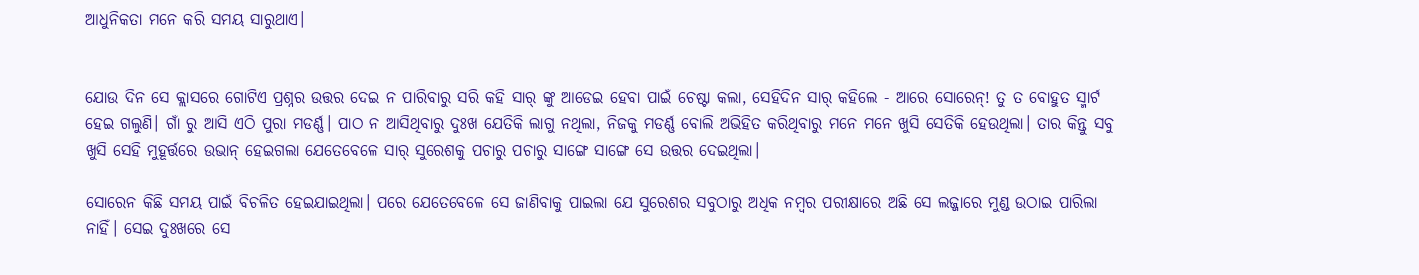ଆଧୁନିକତା ମନେ କରି ସମୟ ସାରୁଥାଏ।


ଯୋଉ ଦିନ ସେ କ୍ଲାସରେ ଗୋଟିଏ ପ୍ରଶ୍ନର ଉତ୍ତର ଦେଇ ନ ପାରିବାରୁ ସରି କହି ସାର୍ ଙ୍କୁ ଆଡେଇ ହେବା ପାଇଁ ଚେଷ୍ଟା କଲା, ସେହିଦିନ ସାର୍ କହିଲେ - ଆରେ ସୋରେନ୍! ତୁ ତ ବୋହୁତ ସ୍ମାର୍ଟ ହେଇ ଗଲୁଣି। ଗାଁ ରୁ ଆସି ଏଠି ପୁରା ମଡର୍ଣ୍ଣ। ପାଠ ନ ଆସିଥିବାରୁ ଦୁଃଖ ଯେତିକି ଲାଗୁ ନଥିଲା, ନିଜକୁ ମଡର୍ଣ୍ଣ ବୋଲି ଅଭିହିତ କରିଥିବାରୁ ମନେ ମନେ ଖୁସି ସେତିକି ହେଉଥିଲା। ତାର କିନ୍ତୁ ସବୁ ଖୁସି ସେହି ମୁହୂର୍ତ୍ତରେ ଉଭାନ୍ ହେଇଗଲା ଯେତେବେଳେ ସାର୍ ସୁରେଶକୁ ପଚାରୁ ପଚାରୁ ସାଙ୍ଗେ ସାଙ୍ଗେ ସେ ଉତ୍ତର ଦେଇଥିଲା।

ସୋରେନ କିଛି ସମୟ ପାଇଁ ବିଚଳିତ ହେଇଯାଇଥିଲା। ପରେ ଯେତେବେଳେ ସେ ଜାଣିବାକୁ ପାଇଲା ଯେ ସୁରେଶର ସବୁଠାରୁ ଅଧିକ ନମ୍ବର ପରୀକ୍ଷାରେ ଅଛି ସେ ଲଜ୍ଜାରେ ମୁଣ୍ଡ ଉଠାଇ ପାରିଲା ନାହିଁ। ସେଇ ଦୁଃଖରେ ସେ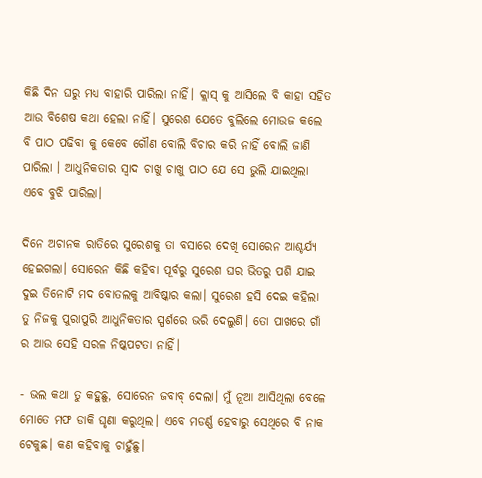କିଛି ଦିନ ଘରୁ ମଧ୍ୟ ବାହାରି ପାରିଲା ନାହିଁ। କ୍ଲାସ୍ କୁ ଆସିଲେ ବି କାହା ସହିତ ଆଉ ବିଶେଷ କଥା ହେଲା ନାହିଁ। ସୁରେଶ ଯେତେ ବୁଲିଲେ ମୋଉଜ କଲେ ବି ପାଠ ପଢିବା କୁ କେବେ ଗୌଣ ବୋଲି ବିଚାର କରି ନାହିଁ ବୋଲି ଜାଣି ପାରିଲା । ଆଧୁନିକତାର ସ୍ଵାଦ ଚାଖୁ ଚାଖୁ ପାଠ ଯେ ସେ ଭୁଲି ଯାଇଥିଲା ଏବେ ବୁଝି ପାରିଲା।

ଦିନେ ଅଚାନକ ରାତିରେ ସୁରେଶକୁ ତା ବସାରେ ଦେଖି ସୋରେନ ଆଶ୍ଚର୍ଯ୍ୟ ହେଇଗଲା। ସୋରେନ କିଛି କହିବା ପୂର୍ବରୁ ସୁରେଶ ଘର ଭିତରୁ ପଶି ଯାଇ ଦୁଇ ତିନୋଟି ମଦ ବୋତଲକୁ ଆବିଷ୍କାର କଲା। ସୁରେଶ ହସି ଦେଇ କହିଲା ତୁ ନିଜକୁ ପୁରାପୁରି ଆଧୁନିକତାର ସ୍ପର୍ଶରେ ଭରି ଦେଲୁଣି। ତୋ ପାଖରେ ଗାଁ ର ଆଉ ସେହି ସରଳ ନିଷ୍କପଟତା ନାହିଁ।

- ଭଲ କଥା ତୁ କହୁଛୁ, ସୋରେନ ଜବାବ୍ ଦେଲା। ମୁଁ ନୂଆ ଆସିଥିଲା ବେଳେ ମୋତେ ମଫ ଡାକି ଘୃଣା କରୁଥିଲ। ଏବେ ମଡର୍ଣ୍ଣ ହେବାରୁ ସେଥିରେ ବି ନାକ ଟେକୁଛ। କଣ କହିବାକୁ ଚାହୁଁଛୁ।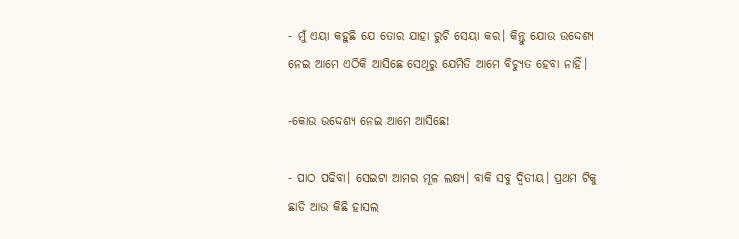- ମୁଁ ଏୟା କହୁଛି ଯେ ତୋର ଯାହା ରୁଚି ସେୟା କର। କିନ୍ତୁ ଯୋଉ ଉଦ୍ଦେଶ୍ୟ ନେଇ ଆମେ ଏଠିକି ଆସିଛେ ସେଥିରୁ ଯେମିତି ଆମେ ବିଚ୍ୟୁତ ହେବା ନାହିଁ।

-କୋଉ ଉଦ୍ଦେଶ୍ୟ ନେଇ ଆମେ ଆସିଛେ!

- ପାଠ ପଢିବା। ସେଇଟା ଆମର ମୂଳ ଲକ୍ଷ୍ୟ। ବାକି ସବୁ ଦ୍ଵିତୀୟ। ପ୍ରଥମ ଟିକୁ ଛାଡି ଆଉ କିଛି ହାସଲ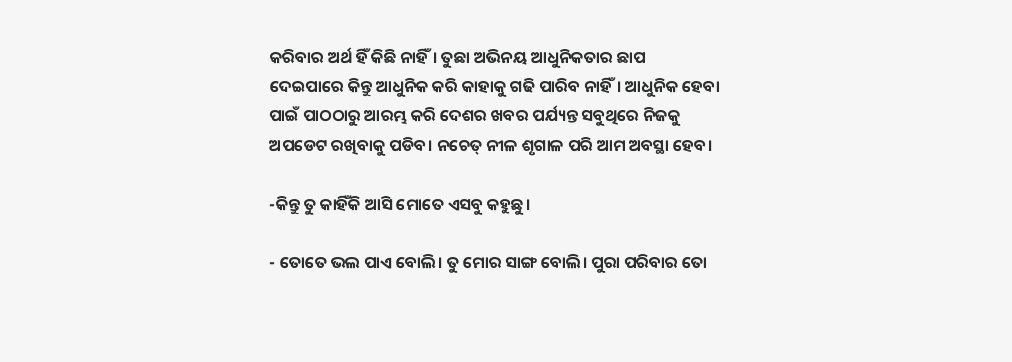କରିବାର ଅର୍ଥ ହିଁ କିଛି ନାହିଁ। ତୁଛା ଅଭିନୟ ଆଧୁନିକତାର ଛାପ ଦେଇପାରେ କିନ୍ତୁ ଆଧୁନିକ କରି କାହାକୁ ଗଢି ପାରିବ ନାହିଁ। ଆଧୁନିକ ହେବା ପାଇଁ ପାଠଠାରୁ ଆରମ୍ଭ କରି ଦେଶର ଖବର ପର୍ଯ୍ୟନ୍ତ ସବୁଥିରେ ନିଜକୁ ଅପଡେଟ ରଖିବାକୁ ପଡିବ। ନଚେତ୍ ନୀଳ ଶୃଗାଳ ପରି ଆମ ଅବସ୍ଥା ହେବ।

-କିନ୍ତୁ ତୁ କାହିଁକି ଆସି ମୋତେ ଏସବୁ କହୁଛୁ।

- ତୋତେ ଭଲ ପାଏ ବୋଲି। ତୁ ମୋର ସାଙ୍ଗ ବୋଲି। ପୁରା ପରିବାର ତୋ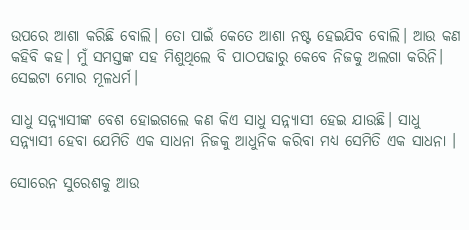ଉପରେ ଆଶା କରିଛି ବୋଲି। ତୋ ପାଇଁ କେତେ ଆଶା ନଷ୍ଟ ହେଇଯିବ ବୋଲି। ଆଉ କଣ କହିବି କହ। ମୁଁ ସମସ୍ତଙ୍କ ସହ ମିଶୁଥିଲେ ବି ପାଠପଢାରୁ କେବେ ନିଜକୁ ଅଲଗା କରିନି। ସେଇଟା ମୋର ମୂଳଧର୍ମ।

ସାଧୁ ସନ୍ନ୍ୟାସୀଙ୍କ ବେଶ ହୋଇଗଲେ କଣ କିଏ ସାଧୁ ସନ୍ନ୍ୟାସୀ ହେଇ ଯାଉଛି। ସାଧୁ ସନ୍ନ୍ୟାସୀ ହେବା ଯେମିତି ଏକ ସାଧନା ନିଜକୁ ଆଧୁନିକ କରିବା ମଧ୍ୟ ସେମିତି ଏକ ସାଧନା ।

ସୋରେନ ସୁରେଶକୁ ଆଉ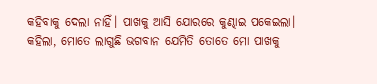କହିବାକୁ ଦେଲା ନାହିଁ। ପାଖକୁ ଆସି ଯୋରରେ କୁଣ୍ଢାଇ ପକେଇଲା। କହିଲା, ମୋତେ ଲାଗୁଛି ଭଗବାନ ଯେମିତି ତୋତେ ମୋ ପାଖକୁ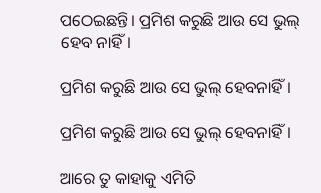ପଠେଇଛନ୍ତି। ପ୍ରମିଶ କରୁଛି ଆଉ ସେ ଭୁଲ୍ ହେବ ନାହିଁ।

ପ୍ରମିଶ କରୁଛି ଆଉ ସେ ଭୁଲ୍ ହେବନାହିଁ।

ପ୍ରମିଶ କରୁଛି ଆଉ ସେ ଭୁଲ୍ ହେବନାହିଁ।

ଆରେ ତୁ କାହାକୁ ଏମିତି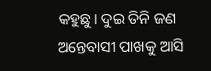କହୁଛୁ। ଦୁଇ ତିନି ଜଣ ଅନ୍ତେବାସୀ ପାଖକୁ ଆସି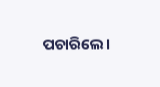ପଚାରିଲେ।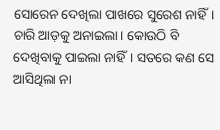ସୋରେନ ଦେଖିଲା ପାଖରେ ସୁରେଶ ନାହିଁ। ଚାରି ଆଡ଼କୁ ଅନାଇଲା। କୋଉଠି ବି ଦେଖିବାକୁ ପାଇଲା ନାହିଁ। ସତରେ କଣ ସେ ଆସିଥିଲା ନା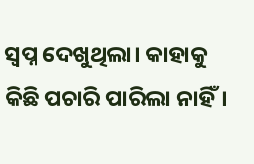ସ୍ଵପ୍ନ ଦେଖୁଥିଲା। କାହାକୁ କିଛି ପଚାରି ପାରିଲା ନାହିଁ।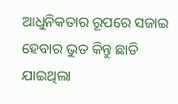ଆଧୁନିକତାର ରୂପରେ ସଜାଇ ହେବାର ଭୁତ କିନ୍ତୁ ଛାଡି ଯାଇଥିଲା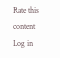Rate this content
Log in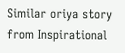Similar oriya story from Inspirational